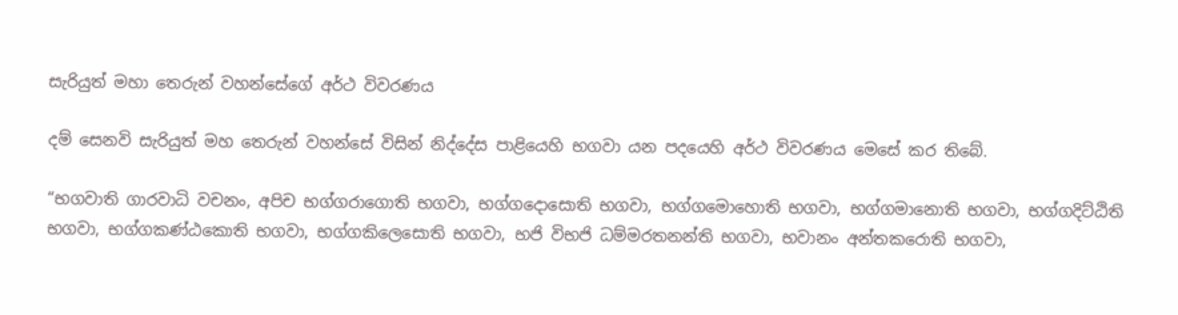සැරියුත් මහා තෙරුන් වහන්සේගේ අර්ථ විවරණය

දම් සෙනවි සැරියුත් මහ තෙරුන් වහන්සේ විසින් නිද්දේස පාළියෙහි භගවා යන පදයෙහි අර්ථ විවරණය මෙසේ කර තිබේ.

“භගවාති ගාරවාධි වචනං, අපිච භග්ගරාගොති භගවා, භග්ගදොසොති භගවා, භග්ගමොහොති භගවා, භග්ගමානොති භගවා, භග්ගදිට්ඨිති භගවා, භග්ගකණ්ඨකොති භගවා, භග්ගකිලෙසොති භගවා, භජි විභජි ධම්මරතනන්ති භගවා, භවානං අන්තකරොති භගවා,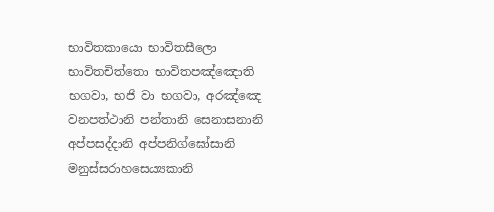භාවිතකායො භාවිතසීලො භාවිතචිත්තො භාවිතපඤ්ඤොති භගවා, භජි වා භගවා, අරඤ්ඤෙ වනපත්ථානි පන්තානි සෙනාසනානි අප්පසද්දානි අප්පනිග්ඝෝසානි මනුස්සරාහසෙය්‍යකානි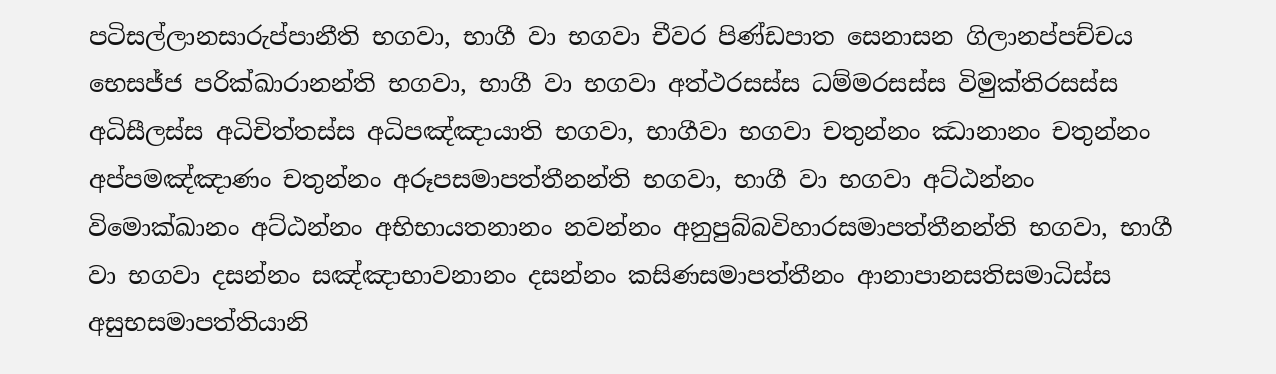පටිසල්ලානසාරුප්පානීති භගවා, භාගී වා භගවා චීවර පිණ්ඩපාත සෙනාසන ගිලානප්පච්චය භෙසජ්ජ පරික්ඛාරානන්ති භගවා, භාගී වා භගවා අත්ථරසස්ස ධම්මරසස්ස විමුක්තිරසස්ස අධිසීලස්ස අධිචිත්තස්ස අධිපඤ්ඤායාති භගවා, භාගීවා භගවා චතුන්නං ඣානානං චතුන්නං අප්පමඤ්ඤාණං චතුන්නං අරූපසමාපත්තීනන්ති භගවා, භාගී වා භගවා අට්ඨන්නං විමොක්ඛානං අට්ඨන්නං අභිභායතනානං නවන්නං අනුපුබ්බවිහාරසමාපත්තීනන්ති භගවා, භාගී වා භගවා දසන්නං සඤ්ඤාභාවනානං දසන්නං කසිණසමාපත්තීනං ආනාපානසතිසමාධිස්ස අසුභසමාපත්තියානි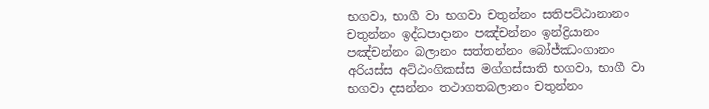භගවා, භාගී වා භගවා චතුන්නං සතිපට්ඨානානං චතුන්නං ඉද්ධපාදානං පඤ්චන්නං ඉන්ද්‍රියානං පඤ්චන්නං බලානං සත්තන්නං බෝජ්ඣංගානං අරියස්ස අට්ඨංගිකස්ස මග්ගස්සාති භගවා, භාගී වා භගවා දසන්නං තථාගතබලානං චතුන්නං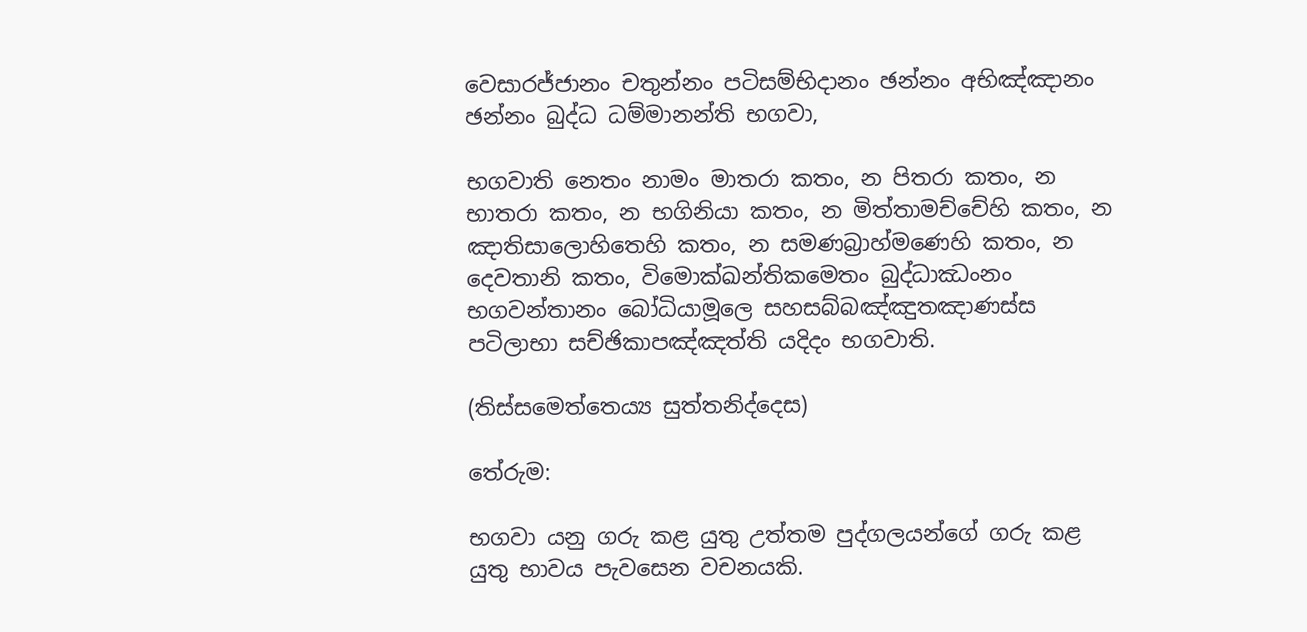වෙසාරජ්ජානං චතුන්නං පටිසම්භිදානං ඡන්නං අභිඤ්ඤානං ඡන්නං බුද්ධ ධම්මානන්ති භගවා,

භගවාති නෙතං නාමං මාතරා කතං, න පිතරා කතං, න භාතරා කතං, න භගිනියා කතං, න මිත්තාමච්චේහි කතං, න ඤාතිසාලොහිතෙහි කතං, න සමණබ්‍රාහ්මණෙහි කතං, න දෙවතානි කතං, විමොක්ඛන්තිකමෙතං බුද්ධාඣංනං භගවන්තානං බෝධියාමූලෙ සහසබ්බඤ්ඤුතඤාණස්ස පටිලාභා සච්ඡිකාපඤ්ඤත්ති යදිදං භගවාති.

(තිස්සමෙත්තෙය්‍ය සුත්තනිද්දෙස)

තේරුම:

භගවා යනු ගරු කළ යුතු උත්තම පුද්ගලයන්ගේ ගරු කළ යුතු භාවය පැවසෙන වචනයකි.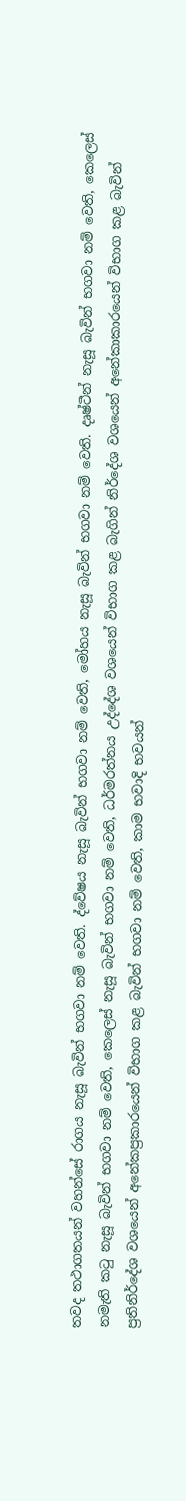තවද තථාගතයන් වහන්සේ රාගය නැසූ බැවින් භගවා නම් වෙති. ද්වේෂය නැසූ බැවින් භගවා නම් වෙති, මෝහය නැසූ බැවින් භගවා නම් වෙති. දෘෂ්ටීන් නැසූ බැවින් භගවා නම් වෙති, කෙලෙස් නමැති කටු නැසූ බැවින් භගවා නම් වෙති, කෙලෙස් නැසූ බැවින් භගවා නම් වෙති, ධර්මරත්නය උද්දේශ වශයෙන් විභාග කළ බැගින් නිර්දේශ වශයෙන් අනේකාකාරයෙන් විභාග කළ බැවින් ප්‍රතිනිර්දේශ වශයෙන් අනේකප්‍රකාරයෙන් විභාග කළ බැවින් භගවා නම් වෙති, කාම භවාදි භවයන්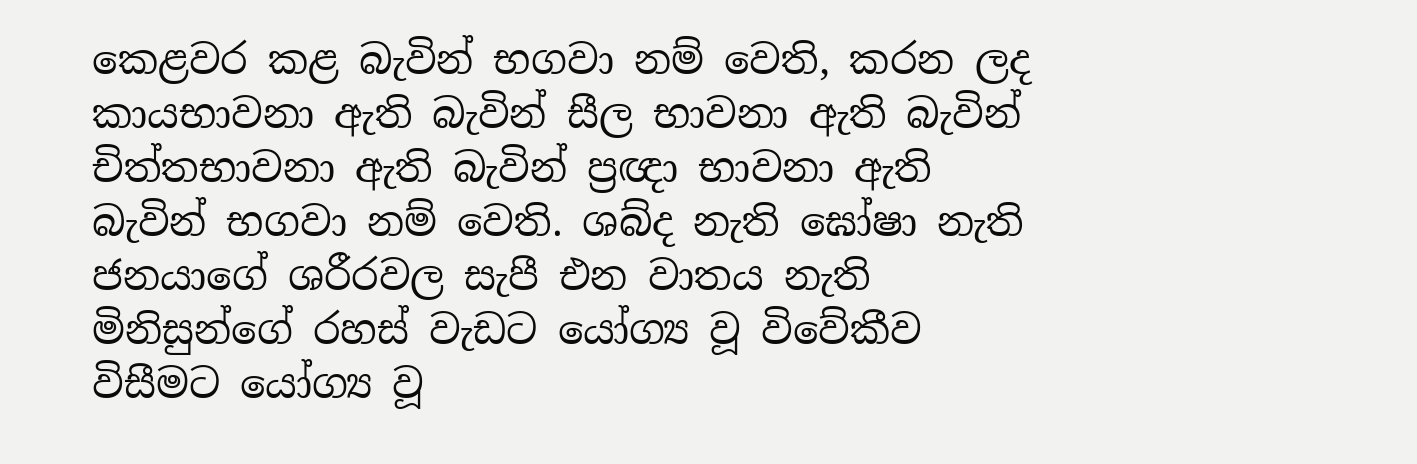කෙළවර කළ බැවින් භගවා නම් වෙති, කරන ලද කායභාවනා ඇති බැවින් සීල භාවනා ඇති බැවින් චිත්තභාවනා ඇති බැවින් ප්‍රඥා භාවනා ඇති බැවින් භගවා නම් වෙති. ශබ්ද නැති ඝෝෂා නැති ජනයාගේ ශරීරවල සැපී එන වාතය නැති මිනිසුන්ගේ රහස් වැඩට යෝග්‍ය වූ විවේකීව විසීමට යෝග්‍ය වූ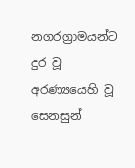නගරග්‍රාමයන්ට දුර වූ අරණ්‍යයෙහි වූ සෙනසුන්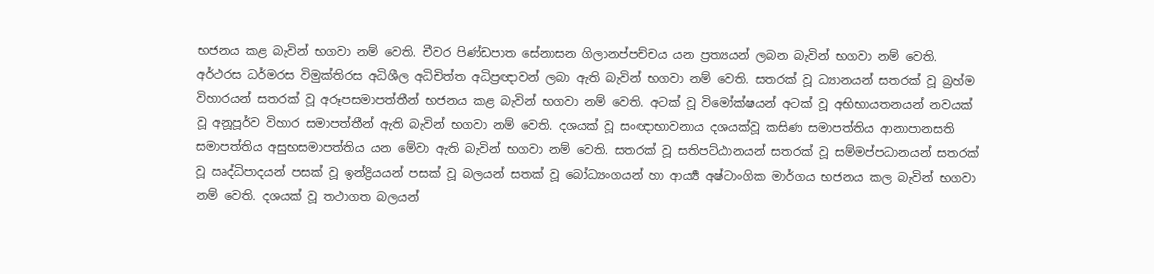භජනය කළ බැවින් භගවා නම් වෙති. චීවර පිණ්ඩපාත සේනාසන ගිලානප්පච්චය යන ප්‍රත්‍යයන් ලබන බැවින් භගවා නම් වෙති. අර්ථරස ධර්මරස විමුක්තිරස අධිශීල අධිචිත්ත අධිප්‍රඥාවන් ලබා ඇති බැවින් භගවා නම් වෙති. සතරක් වූ ධ්‍යානයන් සතරක් වූ බ්‍රහ්ම විහාරයන් සතරක් වූ අරූපසමාපත්තීන් භජනය කළ බැවින් භගවා නම් වෙති. අටක් වූ විමෝක්ෂයන් අටක් වූ අභිභායතනයන් නවයක් වූ අනූපූර්ව විහාර සමාපත්තීන් ඇති බැවින් භගවා නම් වෙති. දශයක් වූ සංඥාභාවනාය දශයක්වූ කසිණ සමාපත්තිය ආනාපානසති සමාපත්තිය අසුභසමාපත්තිය යන මේවා ඇති බැවින් භගවා නම් වෙති. සතරක් වූ සතිපට්ඨානයන් සතරක් වූ සම්මප්පධානයන් සතරක් වූ ඍද්ධිපාදයන් පසක් වූ ඉන්ද්‍රියයන් පසක් වූ බලයන් සතක් වූ බෝධ්‍යංගයන් හා ආර්‍ය්‍ය අෂ්ටාංගික මාර්ගය භජනය කල බැවින් භගවා නම් වෙති. දශයක් වූ තථාගත බලයන්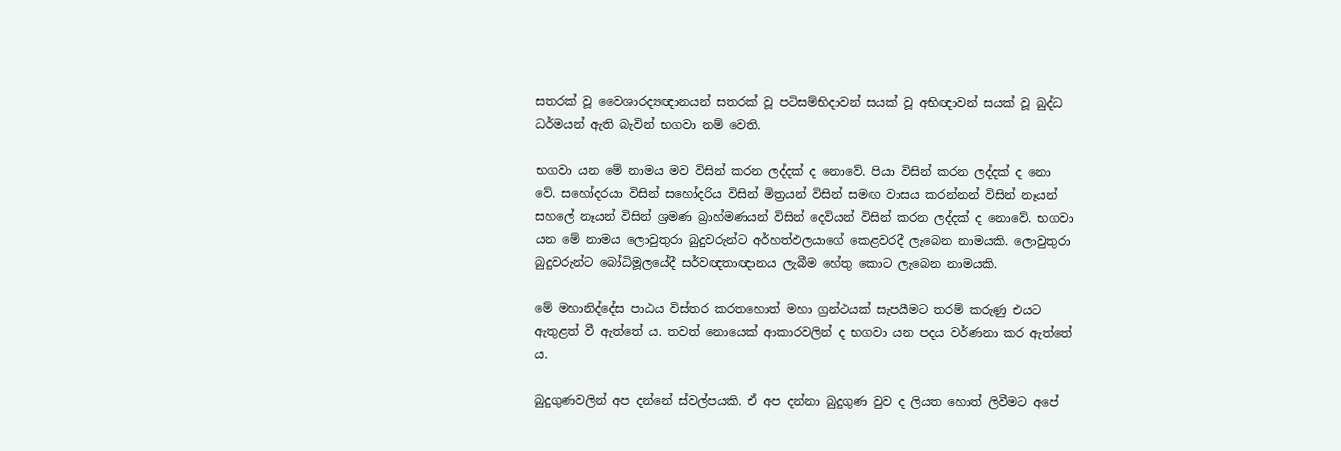සතරක් වූ වෛශාරද්‍යඥානයන් සතරක් වූ පටිසම්භිදාවන් සයක් වූ අභිඥාවන් සයක් වූ බුද්ධ ධර්මයන් ඇති බැවින් භගවා නම් වෙති.

භගවා යන මේ නාමය මව විසින් කරන ලද්දක් ද නොවේ. පියා විසින් කරන ලද්දක් ද නො වේ. සහෝදරයා විසින් සහෝදරිය විසින් මිත්‍රයන් විසින් සමඟ වාසය කරන්නන් විසින් නෑයන් සහලේ නෑයන් විසින් ශ්‍රමණ බ්‍රාහ්මණයන් විසින් දෙවියන් විසින් කරන ලද්දක් ද නොවේ. භගවා යන මේ නාමය ලොවුතුරා බුදුවරුන්ට අර්හත්ඵලයාගේ කෙළවරදී ලැබෙන නාමයකි. ලොවුතුරා බුදුවරුන්ට බෝධිමූලයේදී සර්වඥතාඥානය ලැබීම හේතු කොට ලැබෙන නාමයකි.

මේ මහානිද්දේස පාඨය විස්තර කරතහොත් මහා ග්‍රන්ථයක් සැපයීමට තරම් කරුණු එයට ඇතුළත් වී ඇත්තේ ය. තවත් නොයෙක් ආකාරවලින් ද භගවා යන පදය වර්ණනා කර ඇත්තේ ය.

බුදුගුණවලින් අප දන්නේ ස්වල්පයකි. ඒ අප දන්නා බුදුගුණ වුව ද ලියත හොත් ලිවීමට අපේ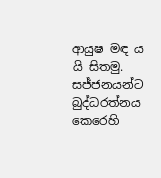ආයුෂ මඳ ය යි සිතමු. සජ්ජනයන්ට බුද්ධරත්නය කෙරෙහි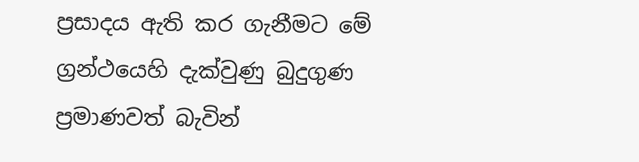ප්‍රසාදය ඇති කර ගැනීමට මේ ග්‍රන්ථයෙහි දැක්වුණු බුදුගුණ ප්‍රමාණවත් බැවින්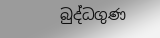බුද්ධගුණ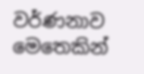වර්ණනාව මෙතෙකින්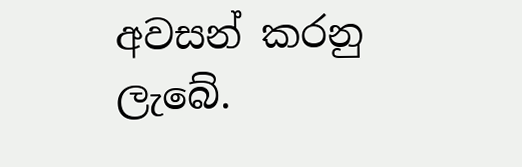අවසන් කරනු ලැබේ.